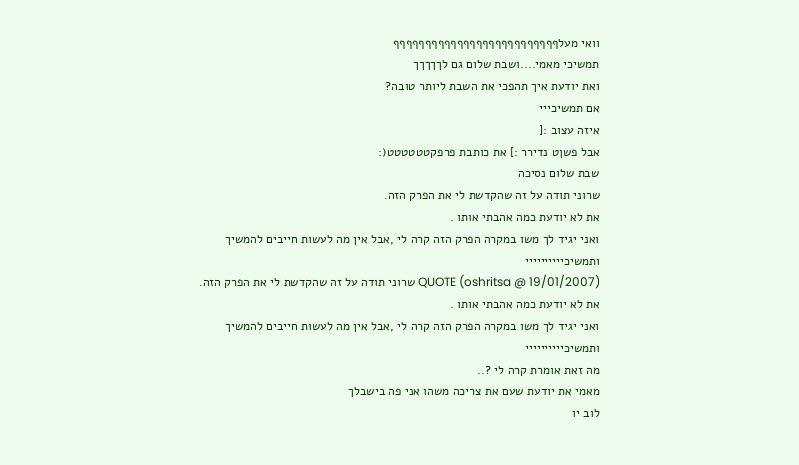וואי מעלףףףףףףףףףףףףףףףףףףףףףףףףףף
תמשיכי מאמי....ושבת שלום גם לךךךךך
ואת יודעת איך תהפכי את השבת ליותר טובה?
אם תמשיכייי
איזה עצוב :[
אבל פשןט נדירר :] את כותבת פרפקטטטטטט(:
שבת שלום נסיכה
שרוני תודה על זה שהקדשת לי את הפרק הזה.
את לא יודעת כמה אהבתי אותו .
ואני יגיד לך משו במקרה הפרק הזה קרה לי ,אבל אין מה לעשות חייבים להמשיך
ותמשיכיייייייייי
QUOTE (oshritsa @ 19/01/2007) שרוני תודה על זה שהקדשת לי את הפרק הזה.
את לא יודעת כמה אהבתי אותו .
ואני יגיד לך משו במקרה הפרק הזה קרה לי ,אבל אין מה לעשות חייבים להמשיך
ותמשיכיייייייייי
מה זאת אומרת קרה לי ?..
מאמי את יודעת שעם את צריכה משהו אני פה בישבלך
לוב יו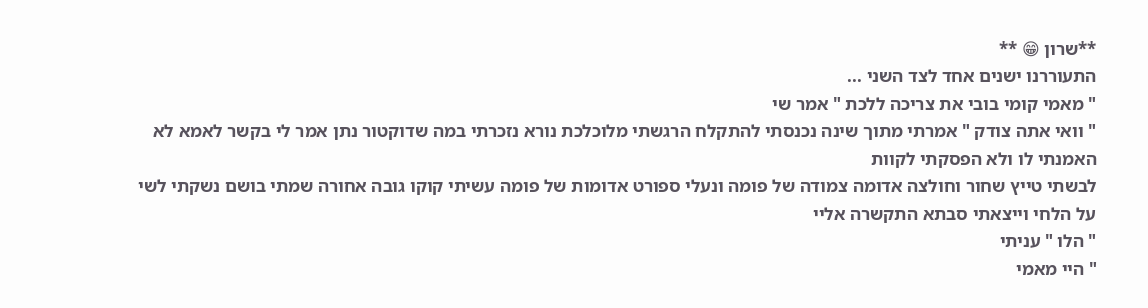**שרון 😁 **
התעוררנו ישנים אחד לצד השני ...
" מאמי קומי בובי את צריכה ללכת " אמר שי
" וואי אתה צודק " אמרתי מתוך שינה נכנסתי להתקלח הרגשתי מלוכלכת נורא נזכרתי במה שדוקטור נתן אמר לי בקשר לאמא לא האמנתי לו ולא הפסקתי לקוות
לבשתי טייץ שחור וחולצה אדומה צמודה של פומה ונעלי ספורט אדומות של פומה עשיתי קוקו גובה אחורה שמתי בושם נשקתי לשי על הלחי וייצאתי סבתא התקשרה אליי
" הלו " עניתי
" היי מאמי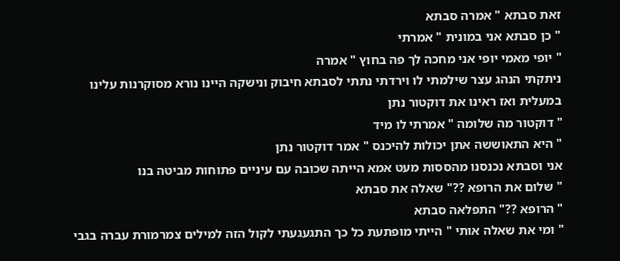זאת סבתא " אמרה סבתא
" כן סבתא אני במונית " אמרתי
" יופי מאמי יופי אני מחכה לך פה בחוץ " אמרה
ניתקתי הנהג עצר שילמתי לו וירדתי נתתי לסבתא חיבוק ונישקה היינו נורא מסוקרנות עלינו במעלית ואז ראינו את דוקטור נתן
" דוקטור מה שלומה " אמרתי לו מיד
" היא התאוששה אתן יכולות להיכנס " אמר דוקטור נתן
אני וסבתא נכנסנו מהססות מעט אמא הייתה שכובה עם עיניים פתוחות מביטה בנו
" שלום את הרופא ??" שאלה את סבתא
" הרופא ??" התפלאה סבתא
" ומי את שאלה אותי " הייתי מופתעת כל כך התגעגעתי לקול הזה למילים צמרמורת עברה בגבי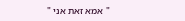" אמא זאת אני "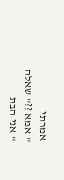אמרתי
" אמא ??" שאלה
" אני הבת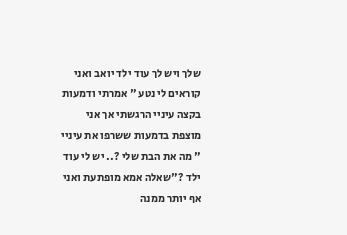שלך ויש לך עוד ילד יואב ואני קוראים לי נטע " אמרתי ודמעות בקצה עיניי הרגשתי אך אני מוצפת בדמעות ששרפו את עיניי
" מה את הבת שלי ?.. יש לי עוד ילד ?"שאלה אמא מופתעת ואני אף יותר ממנה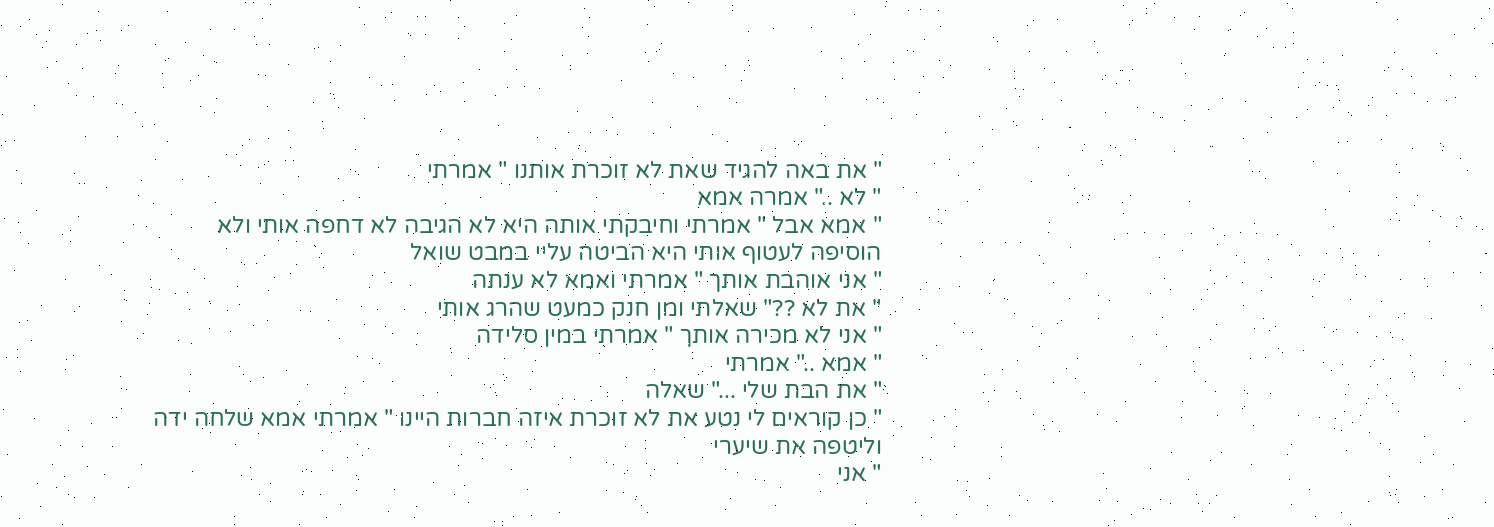" את באה להגיד שאת לא זוכרת אותנו " אמרתי
" לא .." אמרה אמא
" אמא אבל " אמרתי וחיבקתי אותה היא לא הגיבה לא דחפה אותי ולא הוסיפה לעטוף אותי היא הביטה עליי במבט שואל
" אני אוהבת אותך " אמרתי ואמא לא ענתה
" את לא ??" שאלתי ומן חנק כמעט שהרג אותי
" אני לא מכירה אותך " אמרתי במין סלידה
" אמא .." אמרתי
" את הבת שלי ..." שאלה
" כן קוראים לי נטע את לא זוכרת איזה חברות היינו " אמרתי אמא שלחה ידה וליטפה את שיערי
" אני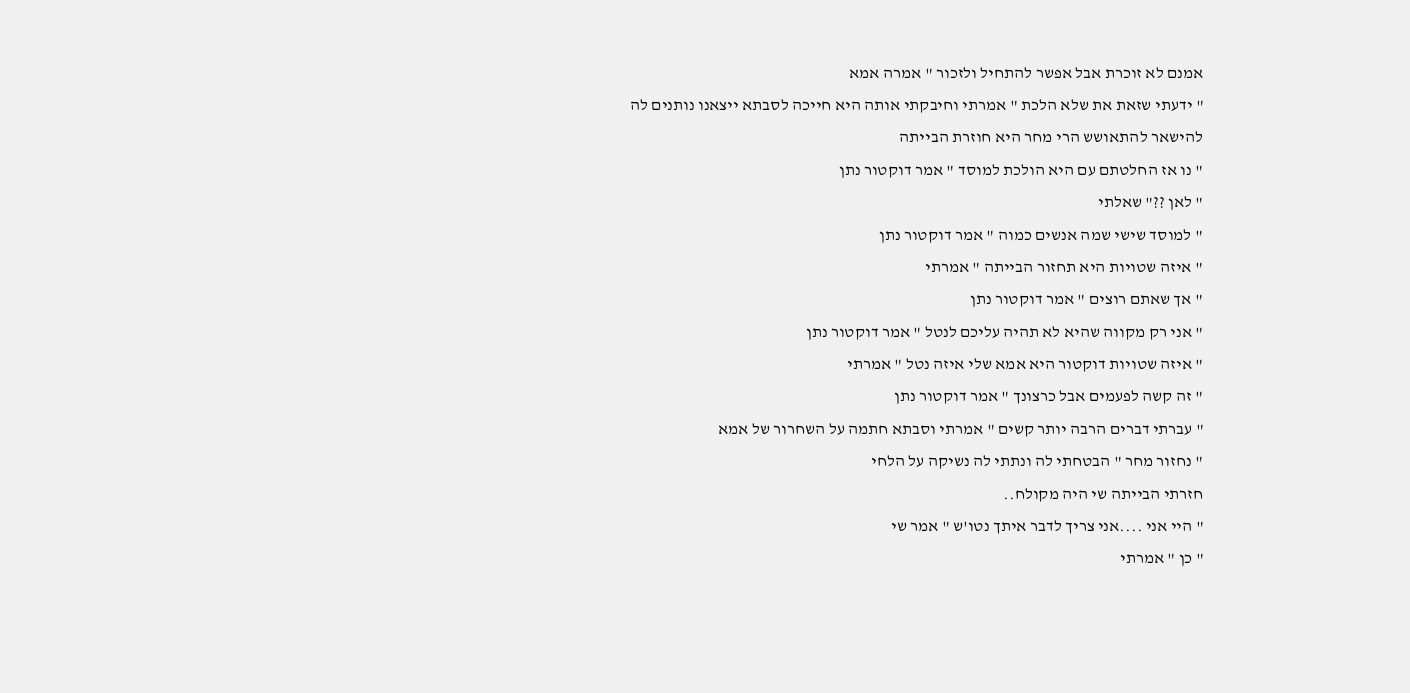אמנם לא זוכרת אבל אפשר להתחיל ולזכור " אמרה אמא
" ידעתי שזאת את שלא הלכת " אמרתי וחיבקתי אותה היא חייכה לסבתא ייצאנו נותנים לה להישאר להתאושש הרי מחר היא חוזרת הבייתה
" נו אז החלטתם עם היא הולכת למוסד " אמר דוקטור נתן
" לאן ??" שאלתי
" למוסד שישי שמה אנשים כמוה " אמר דוקטור נתן
" איזה שטויות היא תחזור הבייתה " אמרתי
" אך שאתם רוצים " אמר דוקטור נתן
" אני רק מקווה שהיא לא תהיה עליכם לנטל " אמר דוקטור נתן
" איזה שטויות דוקטור היא אמא שלי איזה נטל " אמרתי
" זה קשה לפעמים אבל כרצונך " אמר דוקטור נתן
" עברתי דברים הרבה יותר קשים " אמרתי וסבתא חתמה על השחרור של אמא
" נחזור מחר " הבטחתי לה ונתתי לה נשיקה על הלחי
חזרתי הבייתה שי היה מקולח..
" היי אני ....אני צריך לדבר איתך נטו'ש " אמר שי
" כן " אמרתי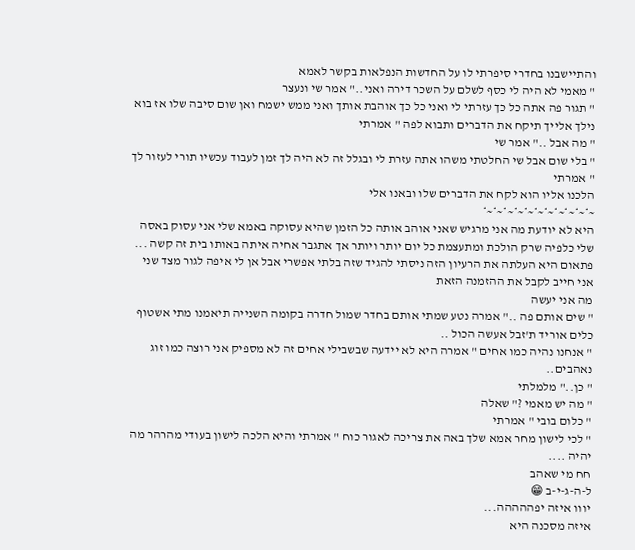והתיישבנו בחדרי סיפרתי לו על החדשות הנפלאות בקשר לאמא
" מאמי לא היה לי כסף לשלם על השכר דירה ואני.." אמר שי ונעצר
" תגור פה אתה כל כך עזרתי לי ואני כל כך אוהבת אותך ואני ממש ישמח ואן שום סיבה שלו אז בוא נילך אלייך תיקח את הדברים ותבוא לפה " אמרתי
" מה אבל .." אמר שי
" בלי שום אבל שי החלטתי משהו אתה עזרת לי ובגלל זה לא היה לך זמן לעבוד עכשיו תורי לעזור לך " אמרתי
הלכנו אליו הוא לקח את הדברים שלו ובאנו אלי
~*~*~*~*~*~*~*~*~*~*~*
היא לא יודעת מה אני מרגיש שאני אוהב אותה כל הזמן שהיא עסוקה באמא שלי אני עסוק באסה שלי כלפיה שרק הולכת ומתעצמת כל יום יותר ויותר אך אתגבר אחיה איתה באותו בית זה קשה ...
פתאום היא העלתה את הרעיון הזה ניסתי להגיד שזה בלתי אפשרי אבל אן לי איפה לגור מצד שני אני חייב לקבל את ההזמנה הזאת
מה אני יעשה
" שים אותם פה .." אמרה נטע שמתי אותם בחדר שמול חדרה בקומה השנייה תיאמנו מתי אשטוף כלים אוריד ת'זבל אעשה הכול ..
" אנחנו נהיה כמו אחים " אמרה היא לא יידעה שבשבילי אחים זה לא מספיק אני רוצה כמו זוג נאהבים..
" כן.." מלמלתי
" מה יש מאמי ?" שאלה
" כלום בובי " אמרתי
" לכי לישון מחר אמא שלך באה את צריכה לאגור כוח " אמרתי והיא הלכה לישון בעודי מהרהר מה יהיה ....
חח מי שאהב
ל-ה-ג-י-ב 😁
יווו איזה יפההההה...
איזה מסכנה היא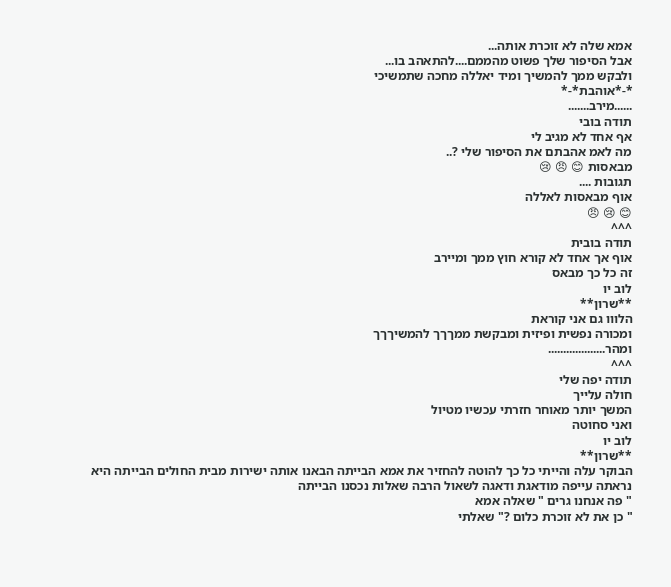אמא שלה לא זוכרת אותה...
אבל הסיפור שלך פשוט מהממם....להתאהב בו...
ולבקש ממך להמשיך ומיד יאללה מחכה שתמשיכי
*-*אוהבת*-*
......מירב.......
תודה בובי
אף אחד לא מגיב לי
מה לאמ אהבתם את הסיפור שלי ?..
מבאסות 😊 😠 😢
תגובות ....
אוף מבאסות לאללה
😊 😢 😠
^^^
תודה בובית
אוף אך אחד לא קורא חוץ ממך ומיירב
זה כל כך מבאס
לוב יו
**שרון**
הלווו גם אני קוראת
ומכורה נפשית ופיזית ומבקשת ממךךך להמשיךךך
ומהר...................
^^^
תודה יפה שלי
חולה עלייך
המשך יותר מאוחר חזרתי עכשיו מטיול
ואני סחוטה
לוב יו
**שרון**
הבוקר עלה והייתי כל כך להוטה להחזיר את אמא הבייתה הבאנו אותה ישירות מבית החולים הבייתה היא נראתה עייפה מודאגת ודאגה לשאול הרבה שאלות נכסנו הבייתה
" פה אנחנו גרים " שאלה אמא
" כן את לא זוכרת כלום ?" שאלתי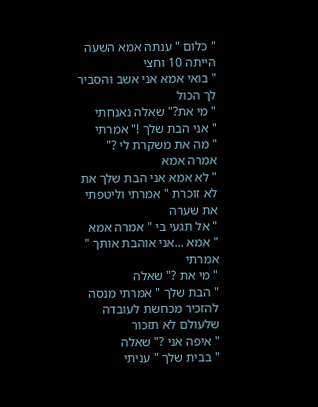" כלום " ענתה אמא השעה הייתה 10 וחצי
" בואי אמא אני אשב והסביר לך הכול
" מי את?" שאלה נאנחתי
" אני הבת שלך !" אמרתי
" מה את משקרת לי ?" אמרה אמא
" לא אמא אני הבת שלך את לא זוכרת " אמרתי וליטפתי את שערה
" אל תגעי בי " אמרה אמא
" אמא ...אני אוהבת אותך " אמרתי
" מי את ?" שאלה
" הבת שלך " אמרתי מנסה להזכיר מכחשת לעובדה שלעולם לא תזכור
" איפה אני ?" שאלה
" בבית שלך " עניתי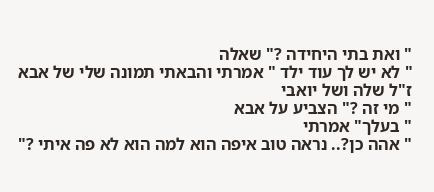" ואת בתי היחידה ?" שאלה
" לא יש לך עוד ילד " אמרתי והבאתי תמונה שלי של אבא ז"ל שלה ושל יואבי
" מי זה ?" הצביע על אבא
" בעלך" אמרתי
" אהה כן?.. נראה טוב איפה הוא למה הוא לא פה איתי ?"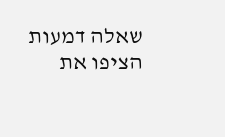שאלה דמעות הציפו את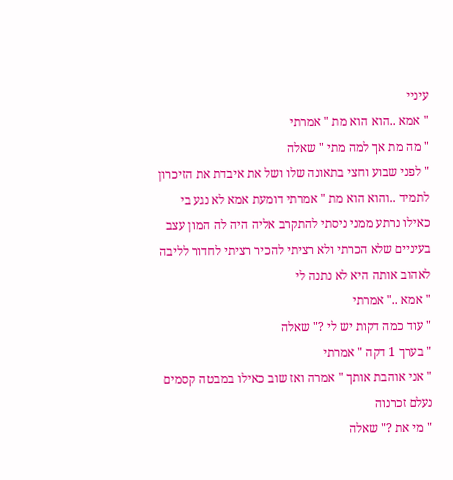עיניי
" אמא ..הוא הוא מת " אמרתי
" מה מת אך למה מתי " שאלה
" לפני שבוע וחצי בתאונה שלו ושל את איבדת את הזיכרון לתמיד ..והוא הוא מת " אמרתי דומעת אמא לא נגע בי כאילו נרתע ממני ניסתי להתקרב אליה היה לה המון עצב בעיניים שלא הכרתי ולא רציתי להכיר רציתי לחדור לליבה לאהוב אותה היא לא נתנה לי
" אמא .." אמרתי
" עוד כמה דקות יש לי ?" שאלה
" בערך 1 דקה " אמרתי
" אני אוהבת אותך " אמרה ואז שוב כאילו במבטה קסמים נעלם זכרנוה
" מי את ?" שאלה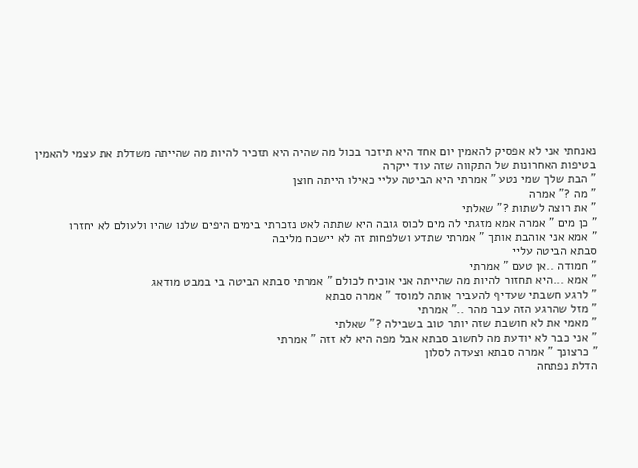נאנחתי אני לא אפסיק להאמין יום אחד היא תיזכר בכול מה שהיה היא תזכיר להיות מה שהייתה משדלת את עצמי להאמין בטיפות האחרונות של התקווה שזה עוד ייקרה
" הבת שלך שמי נטע " אמרתי היא הביטה עליי כאילו הייתה חוצן
" מה ?" אמרה
" את רוצה לשתות ?" שאלתי
" כן מים " אמרה אמא מזגתי לה מים לכוס גובה היא שתתה לאט נזכרתי בימים היפים שלנו שהיו ולעולם לא יחזרו
" אמא אני אוהבת אותך " אמרתי שתדע ושלפחות זה לא יישכח מליבה
סבתא הביטה עליי
" חמודה ..אן טעם " אמרתי
" אמא ...היא תחזור להיות מה שהייתה אני אוכיח לכולם " אמרתי סבתא הביטה בי במבט מודאג
" לרגע חשבתי שעדיף להעביר אותה למוסד " אמרה סבתא
" מזל שהרגע הזה עבר מהר .." אמרתי
" מאמי את לא חושבת שזה יותר טוב בשבילה ?" שאלתי
" אני כבר לא יודעת מה לחשוב סבתא אבל מפה היא לא זזה " אמרתי
" כרצונך " אמרה סבתא וצעדה לסלון
הדלת נפתחה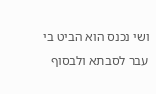ושי נכנס הוא הביט בי עבר לסבתא ולבסוף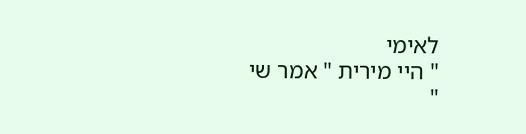לאימי
" היי מירית " אמר שי
"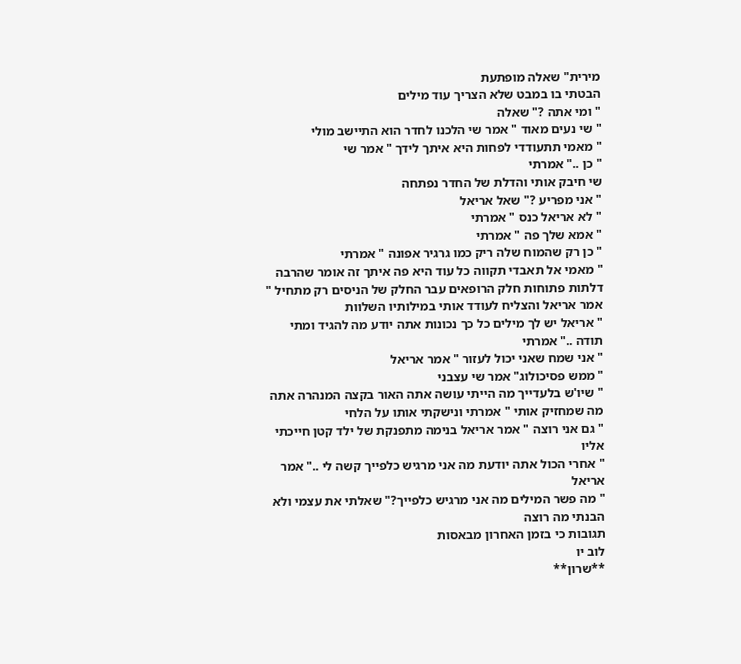מירית" שאלה מופתעת
הבטתי בו במבט שלא הצריך עוד מילים
" ומי אתה ?" שאלה
" שי נעים מאוד " אמר שי הלכנו לחדר הוא התיישב מולי
" מאמי תתעודדי לפחות היא איתך לידך " אמר שי
" כן .." אמרתי
שי חיבק אותי והדלת של החדר נפתחה
" אני מפריע ?" שאל אריאל
" לא אריאל כנס " אמרתי
" אמא שלך פה " אמרתי
" כן רק שהמוח שלה ריק כמו גרגיר אפונה " אמרתי
" מאמי אל תאבדי תקווה כל עוד היא פה איתך זה אומר שהרבה דלתות פתוחות חלק הרופאים עבר החלק של הניסים רק מתחיל " אמר אריאל והצליח לעודד אותי במילותיו השלוות
" אריאל יש לך מילים כל כך נכונות אתה יודע מה להגיד ומתי תודה .." אמרתי
" אני שמח שאני יכול לעזור " אמר אריאל
" ממש פסיכולוג" אמר שי עצבני
" שיו'ש בלעדייך מה הייתי עושה אתה האור בקצה המנהרה אתה מה שמחזיק אותי " אמרתי ונישקתי אותו על הלחי
" גם אני רוצה " אמר אריאל בנימה מתפנקת של ילד קטן חייכתי אליו
" אחרי הכול אתה יודעת מה אני מרגיש כלפייך קשה לי .." אמר אריאל
" מה פשר המילים מה אני מרגיש כלפייך?" שאלתי את עצמי ולא הבנתי מה רוצה
תגובות כי בזמן האחרון מבאסות
לוב יו
**שרון**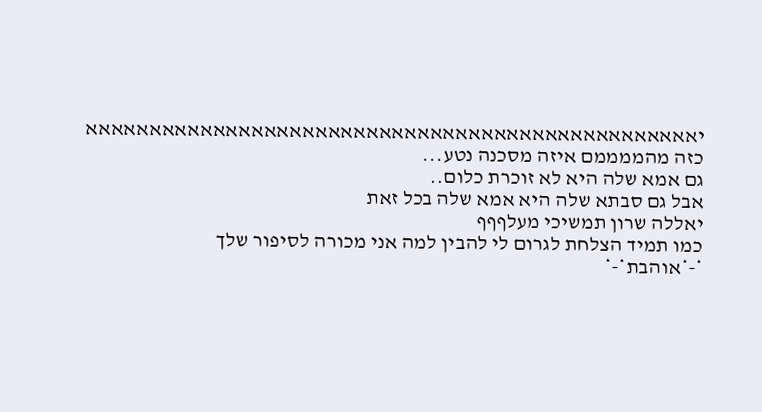יאאאאאאאאאאאאאאאאאאאאאאאאאאאאאאאאאאאאאאאאאאאאאאאא
כזה מהממממם איזה מסכנה נטע...
גם אמא שלה היא לא זוכרת כלום..
אבל גם סבתא שלה היא אמא שלה בכל זאת
יאללה שרון תמשיכי מעלףףף
כמו תמיד הצלחת לגרום לי להבין למה אני מכורה לסיפור שלך
*-*אוהבת*-*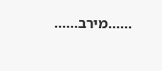......מירב......